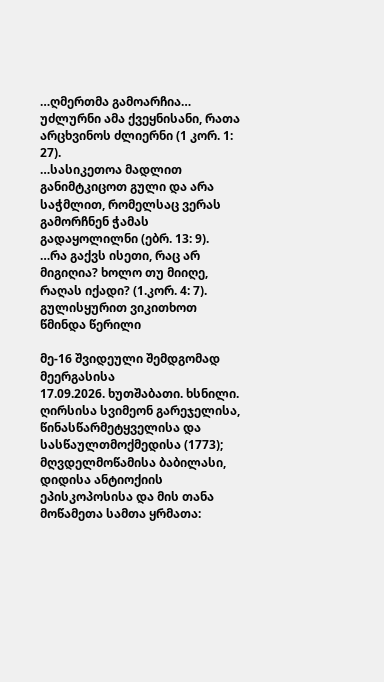…ღმერთმა გამოარჩია… უძლურნი ამა ქვეყნისანი, რათა არცხვინოს ძლიერნი (1 კორ. 1: 27).
…სასიკეთოა მადლით განიმტკიცოთ გული და არა საჭმლით, რომელსაც ვერას გამორჩნენ ჭამას გადაყოლილნი (ებრ. 13: 9).
…რა გაქვს ისეთი, რაც არ მიგიღია? ხოლო თუ მიიღე, რაღას იქადი? (1.კორ. 4: 7).
გულისყურით ვიკითხოთ წმინდა წერილი

მე-16 შვიდეული შემდგომად მეერგასისა
17.09.2026. ხუთშაბათი. ხსნილი.
ღირსისა სვიმეონ გარეჯელისა, წინასწარმეტყველისა და სასწაულთმოქმედისა (1773); მღვდელმოწამისა ბაბილასი, დიდისა ანტიოქიის ეპისკოპოსისა და მის თანა მოწამეთა სამთა ყრმათა: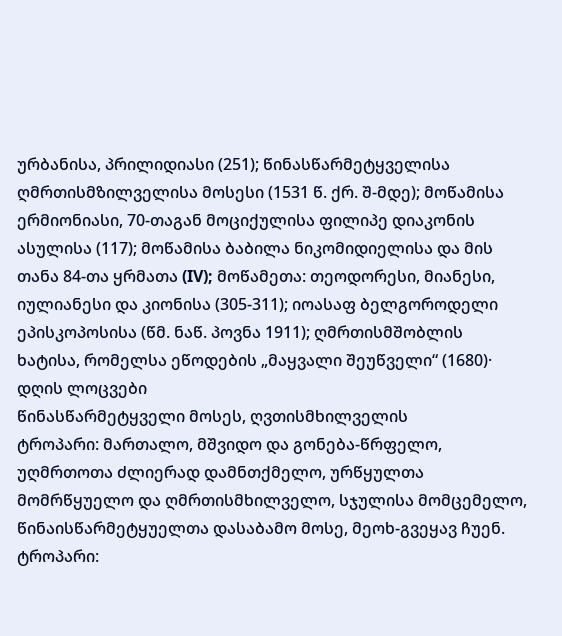ურბანისა, პრილიდიასი (251); წინასწარმეტყველისა ღმრთისმზილველისა მოსესი (1531 წ. ქრ. შ-მდე); მოწამისა ერმიონიასი, 70-თაგან მოციქულისა ფილიპე დიაკონის ასულისა (117); მოწამისა ბაბილა ნიკომიდიელისა და მის თანა 84-თა ყრმათა (IV); მოწამეთა: თეოდორესი, მიანესი, იულიანესი და კიონისა (305-311); იოასაფ ბელგოროდელი ეპისკოპოსისა (წმ. ნაწ. პოვნა 1911); ღმრთისმშობლის ხატისა, რომელსა ეწოდების „მაყვალი შეუწველი“ (1680)·
დღის ლოცვები
წინასწარმეტყველი მოსეს, ღვთისმხილველის
ტროპარი: მართალო, მშვიდო და გონება-წრფელო, უღმრთოთა ძლიერად დამნთქმელო, ურწყულთა მომრწყუელო და ღმრთისმხილველო, სჯულისა მომცემელო, წინაისწარმეტყუელთა დასაბამო მოსე, მეოხ-გვეყავ ჩუენ.
ტროპარი: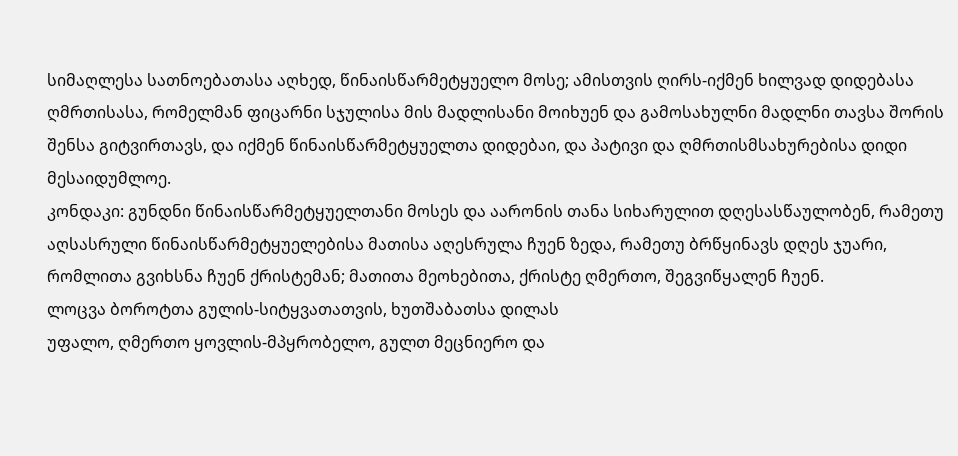სიმაღლესა სათნოებათასა აღხედ, წინაისწარმეტყუელო მოსე; ამისთვის ღირს-იქმენ ხილვად დიდებასა ღმრთისასა, რომელმან ფიცარნი სჯულისა მის მადლისანი მოიხუენ და გამოსახულნი მადლნი თავსა შორის შენსა გიტვირთავს, და იქმენ წინაისწარმეტყუელთა დიდებაი, და პატივი და ღმრთისმსახურებისა დიდი მესაიდუმლოე.
კონდაკი: გუნდნი წინაისწარმეტყუელთანი მოსეს და აარონის თანა სიხარულით დღესასწაულობენ, რამეთუ აღსასრული წინაისწარმეტყუელებისა მათისა აღესრულა ჩუენ ზედა, რამეთუ ბრწყინავს დღეს ჯუარი, რომლითა გვიხსნა ჩუენ ქრისტემან; მათითა მეოხებითა, ქრისტე ღმერთო, შეგვიწყალენ ჩუენ.
ლოცვა ბოროტთა გულის-სიტყვათათვის, ხუთშაბათსა დილას
უფალო, ღმერთო ყოვლის-მპყრობელო, გულთ მეცნიერო და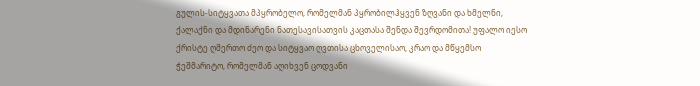გულის-სიტყვათა მპყრობელო, რომელმან პყრობილჰყვენ ზღვანი და ხმელნი, ქალაქნი და მდინარენი ნათესავისათვის კაცთასა შენდა შევრდომითა! უფალო იესო ქრისტე ღმერთო ძეო და სიტყვაო ღვთისა ცხოველისაო, კრაო და მწყემსო ჭეშმარიტო, რომელმან აღიხვენ ცოდვანი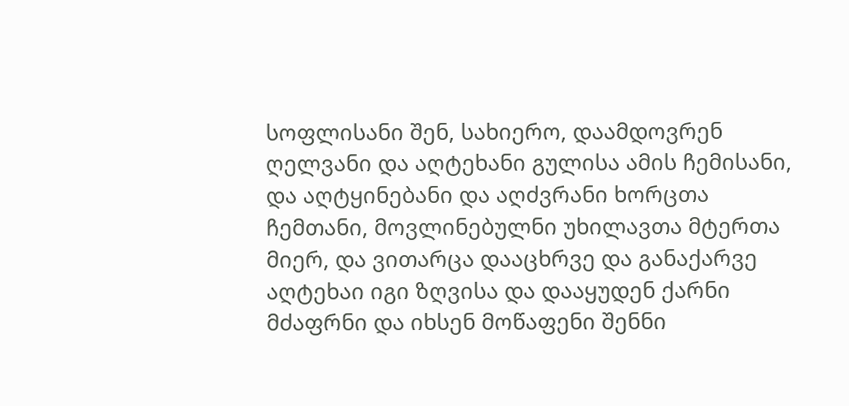სოფლისანი შენ, სახიერო, დაამდოვრენ ღელვანი და აღტეხანი გულისა ამის ჩემისანი, და აღტყინებანი და აღძვრანი ხორცთა ჩემთანი, მოვლინებულნი უხილავთა მტერთა მიერ, და ვითარცა დააცხრვე და განაქარვე აღტეხაი იგი ზღვისა და დააყუდენ ქარნი მძაფრნი და იხსენ მოწაფენი შენნი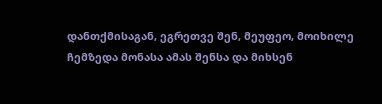დანთქმისაგან, ეგრეთვე შენ, მეუფეო, მოიხილე ჩემზედა მონასა ამას შენსა და მიხსენ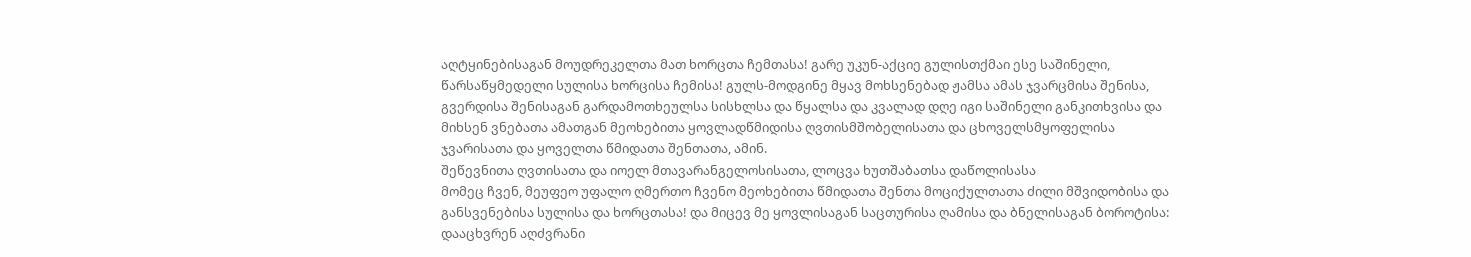აღტყინებისაგან მოუდრეკელთა მათ ხორცთა ჩემთასა! გარე უკუნ-აქციე გულისთქმაი ესე საშინელი, წარსაწყმედელი სულისა ხორცისა ჩემისა! გულს-მოდგინე მყავ მოხსენებად ჟამსა ამას ჯვარცმისა შენისა, გვერდისა შენისაგან გარდამოთხეულსა სისხლსა და წყალსა და კვალად დღე იგი საშინელი განკითხვისა და მიხსენ ვნებათა ამათგან მეოხებითა ყოვლადწმიდისა ღვთისმშობელისათა და ცხოველსმყოფელისა ჯვარისათა და ყოველთა წმიდათა შენთათა, ამინ.
შეწევნითა ღვთისათა და იოელ მთავარანგელოსისათა, ლოცვა ხუთშაბათსა დაწოლისასა
მომეც ჩვენ, მეუფეო უფალო ღმერთო ჩვენო მეოხებითა წმიდათა შენთა მოციქულთათა ძილი მშვიდობისა და განსვენებისა სულისა და ხორცთასა! და მიცევ მე ყოვლისაგან საცთურისა ღამისა და ბნელისაგან ბოროტისა: დააცხვრენ აღძვრანი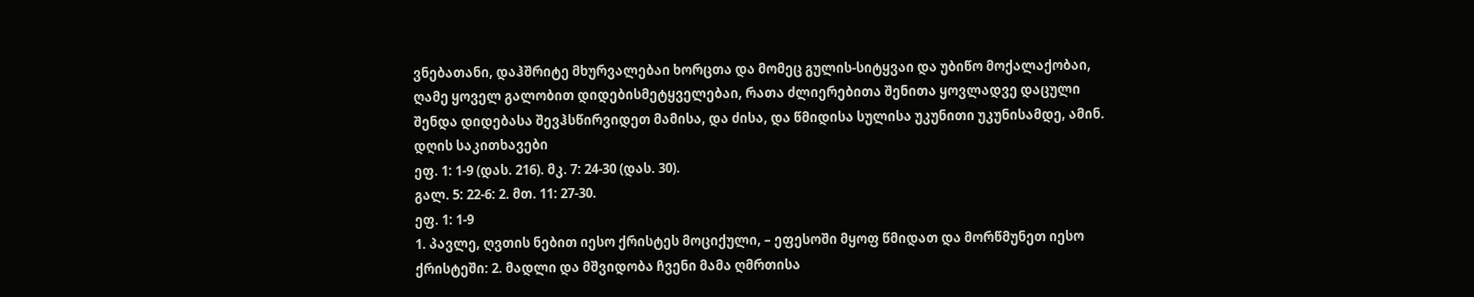ვნებათანი, დაჰშრიტე მხურვალებაი ხორცთა და მომეც გულის-სიტყვაი და უბიწო მოქალაქობაი, ღამე ყოველ გალობით დიდებისმეტყველებაი, რათა ძლიერებითა შენითა ყოვლადვე დაცული შენდა დიდებასა შევჰსწირვიდეთ მამისა, და ძისა, და წმიდისა სულისა უკუნითი უკუნისამდე, ამინ.
დღის საკითხავები
ეფ. 1: 1-9 (დას. 216). მკ. 7: 24-30 (დას. 30).
გალ. 5: 22-6: 2. მთ. 11: 27-30.
ეფ. 1: 1-9
1. პავლე, ღვთის ნებით იესო ქრისტეს მოციქული, – ეფესოში მყოფ წმიდათ და მორწმუნეთ იესო ქრისტეში: 2. მადლი და მშვიდობა ჩვენი მამა ღმრთისა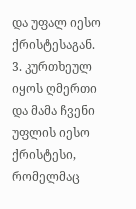და უფალ იესო ქრისტესაგან. 3. კურთხეულ იყოს ღმერთი და მამა ჩვენი უფლის იესო ქრისტესი, რომელმაც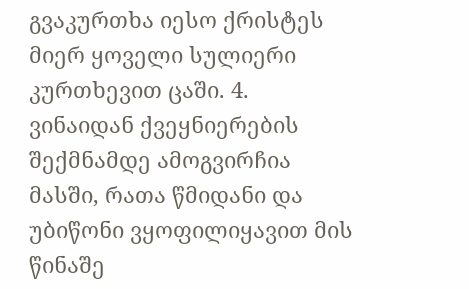გვაკურთხა იესო ქრისტეს მიერ ყოველი სულიერი კურთხევით ცაში. 4. ვინაიდან ქვეყნიერების შექმნამდე ამოგვირჩია მასში, რათა წმიდანი და უბიწონი ვყოფილიყავით მის წინაშე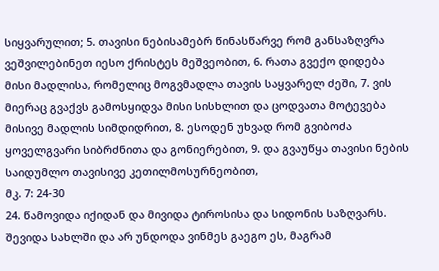სიყვარულით; 5. თავისი ნებისამებრ წინასწარვე რომ განსაზღვრა ვეშვილებინეთ იესო ქრისტეს მეშვეობით, 6. რათა გვექო დიდება მისი მადლისა, რომელიც მოგვმადლა თავის საყვარელ ძეში, 7. ვის მიერაც გვაქვს გამოსყიდვა მისი სისხლით და ცოდვათა მოტევება მისივე მადლის სიმდიდრით, 8. ესოდენ უხვად რომ გვიბოძა ყოველგვარი სიბრძნითა და გონიერებით, 9. და გვაუწყა თავისი ნების საიდუმლო თავისივე კეთილმოსურნეობით,
მკ. 7: 24-30
24. წამოვიდა იქიდან და მივიდა ტიროსისა და სიდონის საზღვარს. შევიდა სახლში და არ უნდოდა ვინმეს გაეგო ეს, მაგრამ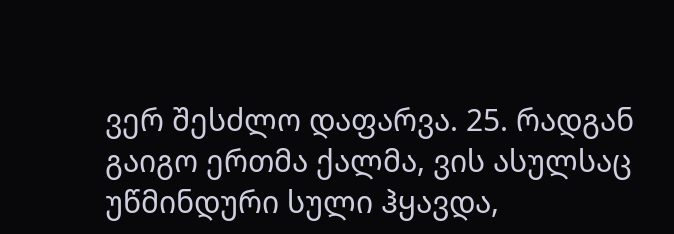ვერ შესძლო დაფარვა. 25. რადგან გაიგო ერთმა ქალმა, ვის ასულსაც უწმინდური სული ჰყავდა,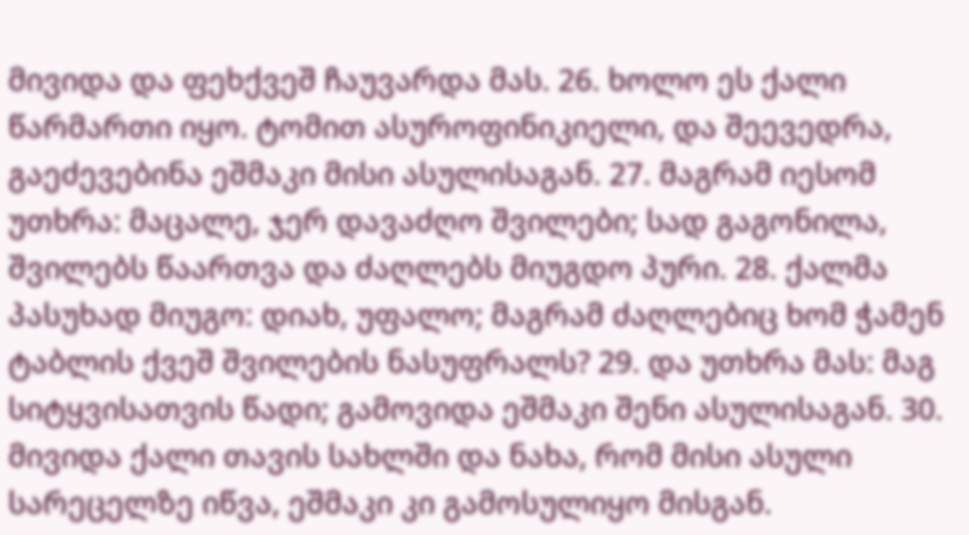მივიდა და ფეხქვეშ ჩაუვარდა მას. 26. ხოლო ეს ქალი წარმართი იყო. ტომით ასუროფინიკიელი, და შეევედრა, გაეძევებინა ეშმაკი მისი ასულისაგან. 27. მაგრამ იესომ უთხრა: მაცალე, ჯერ დავაძღო შვილები; სად გაგონილა, შვილებს წაართვა და ძაღლებს მიუგდო პური. 28. ქალმა პასუხად მიუგო: დიახ, უფალო; მაგრამ ძაღლებიც ხომ ჭამენ ტაბლის ქვეშ შვილების ნასუფრალს? 29. და უთხრა მას: მაგ სიტყვისათვის წადი; გამოვიდა ეშმაკი შენი ასულისაგან. 30. მივიდა ქალი თავის სახლში და ნახა, რომ მისი ასული სარეცელზე იწვა, ეშმაკი კი გამოსულიყო მისგან.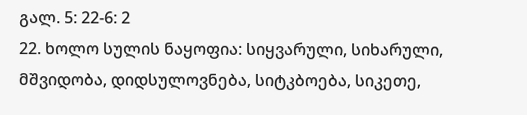გალ. 5: 22-6: 2
22. ხოლო სულის ნაყოფია: სიყვარული, სიხარული, მშვიდობა, დიდსულოვნება, სიტკბოება, სიკეთე,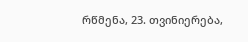რწმენა, 23. თვინიერება,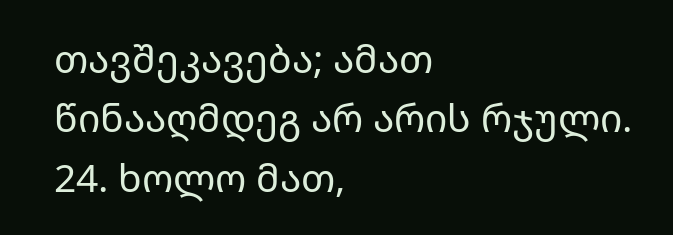თავშეკავება; ამათ წინააღმდეგ არ არის რჯული. 24. ხოლო მათ,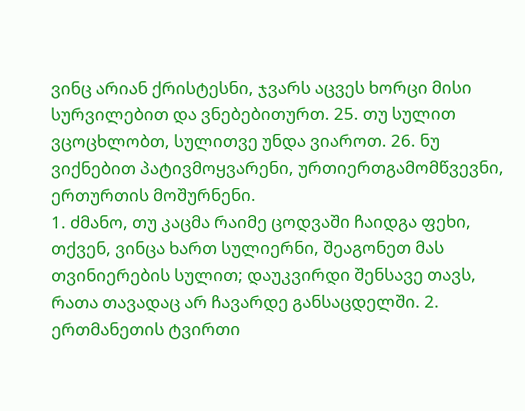ვინც არიან ქრისტესნი, ჯვარს აცვეს ხორცი მისი სურვილებით და ვნებებითურთ. 25. თუ სულით ვცოცხლობთ, სულითვე უნდა ვიაროთ. 26. ნუ ვიქნებით პატივმოყვარენი, ურთიერთგამომწვევნი, ერთურთის მოშურნენი.
1. ძმანო, თუ კაცმა რაიმე ცოდვაში ჩაიდგა ფეხი, თქვენ, ვინცა ხართ სულიერნი, შეაგონეთ მას თვინიერების სულით; დაუკვირდი შენსავე თავს, რათა თავადაც არ ჩავარდე განსაცდელში. 2. ერთმანეთის ტვირთი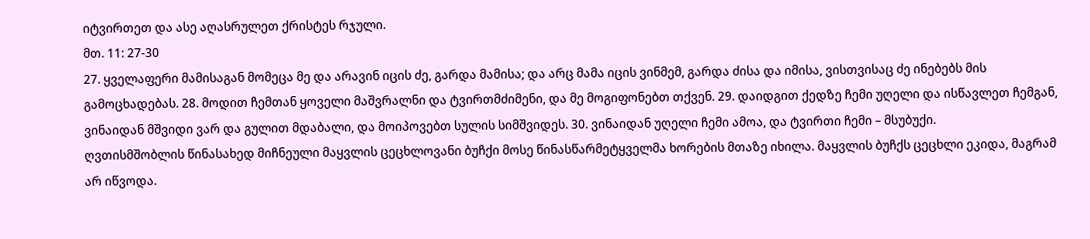იტვირთეთ და ასე აღასრულეთ ქრისტეს რჯული.
მთ. 11: 27-30
27. ყველაფერი მამისაგან მომეცა მე და არავინ იცის ძე, გარდა მამისა; და არც მამა იცის ვინმემ, გარდა ძისა და იმისა, ვისთვისაც ძე ინებებს მის გამოცხადებას. 28. მოდით ჩემთან ყოველი მაშვრალნი და ტვირთმძიმენი, და მე მოგიფონებთ თქვენ. 29. დაიდგით ქედზე ჩემი უღელი და ისწავლეთ ჩემგან, ვინაიდან მშვიდი ვარ და გულით მდაბალი, და მოიპოვებთ სულის სიმშვიდეს. 30. ვინაიდან უღელი ჩემი ამოა, და ტვირთი ჩემი – მსუბუქი.
ღვთისმშობლის წინასახედ მიჩნეული მაყვლის ცეცხლოვანი ბუჩქი მოსე წინასწარმეტყველმა ხორების მთაზე იხილა. მაყვლის ბუჩქს ცეცხლი ეკიდა, მაგრამ არ იწვოდა.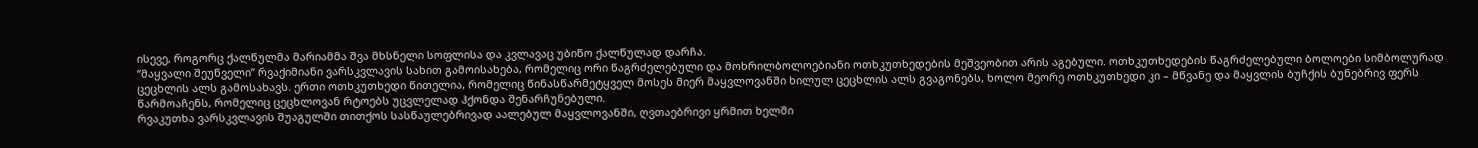ისევე, როგორც ქალწულმა მარიამმა შვა მხსნელი სოფლისა და კვლავაც უბიწო ქალწულად დარჩა.
“მაყვალი შეუწველი” რვაქიმიანი ვარსკვლავის სახით გამოისახება, რომელიც ორი წაგრძელებული და მოხრილბოლოებიანი ოთხკუთხედების მეშვეობით არის აგებული. ოთხკუთხედების წაგრძელებული ბოლოები სიმბოლურად ცეცხლის ალს გამოსახავს. ერთი ოთხკუთხედი წითელია, რომელიც წინასწარმეტყველ მოსეს მიერ მაყვლოვანში ხილულ ცეცხლის ალს გვაგონებს, ხოლო მეორე ოთხკუთხედი კი – მწვანე და მაყვლის ბუჩქის ბუნებრივ ფერს წარმოაჩენს, რომელიც ცეცხლოვან რტოებს უცვლელად ჰქონდა შენარჩუნებული.
რვაკუთხა ვარსკვლავის შუაგულში თითქოს სასწაულებრივად აალებულ მაყვლოვანში, ღვთაებრივი ყრმით ხელში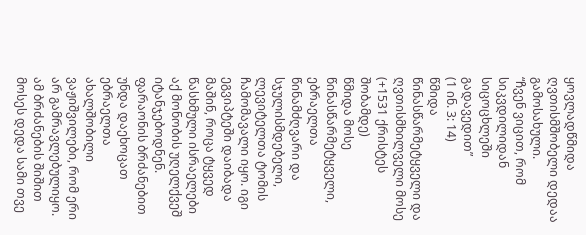ყოვლადწმიდა ღვთისმშობელი დედაა გამოსახული.
“ჩვენ ვიცით, რომ სიკვდილიდან სიცოცხლეში გადავედით”
(1 ინ. 3: 14)
წმიდა წინასწარმეტყველი და ღვთისმხილველი მოსე (+1531 ქრისტეს შობამდე)
წმიდა მოსე წინასწარმეტყველი, ებრაელთა წინამძღვარი და სჯულისმდებელი, ლევიტელთა ტომის ჩამომავალი იყო. იგი ეგვიპტეში დაიბადა მაშინ, როცა ტყვედ წასხმული ისრაელები აქ მონობის უღელქვეშ იტანჯებოდნენ. ფარაონის ბრძანებით უნდა დაეხოცათ ებრაელთა ახალშობილი ვაჟიშვილები, რომ ერი არ გამრავლებულიყო. ამ ბრძანების შიშით მოსეს დედა სამი თვე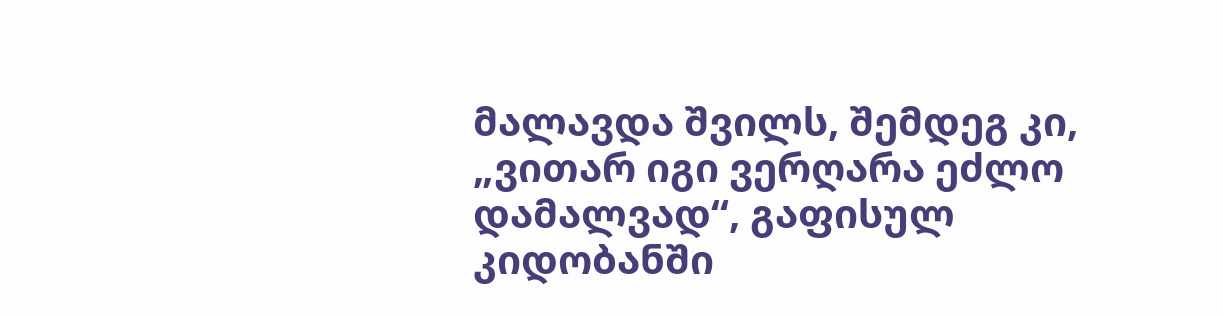მალავდა შვილს, შემდეგ კი, „ვითარ იგი ვერღარა ეძლო დამალვად“, გაფისულ კიდობანში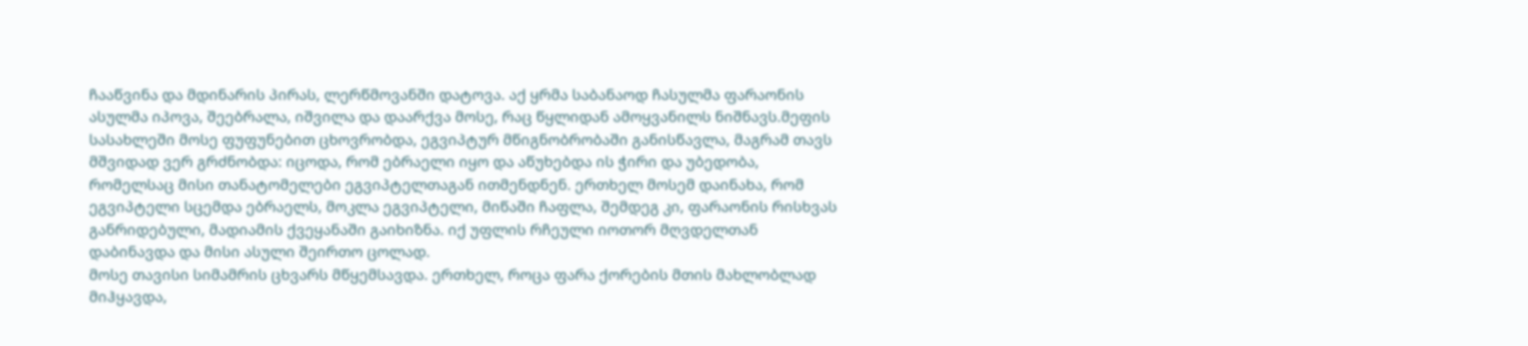ჩააწვინა და მდინარის პირას, ლერწმოვანში დატოვა. აქ ყრმა საბანაოდ ჩასულმა ფარაონის ასულმა იპოვა, შეებრალა, იშვილა და დაარქვა მოსე, რაც წყლიდან ამოყვანილს ნიშნავს.მეფის სასახლეში მოსე ფუფუნებით ცხოვრობდა, ეგვიპტურ მწიგნობრობაში განისწავლა, მაგრამ თავს მშვიდად ვერ გრძნობდა: იცოდა, რომ ებრაელი იყო და აწუხებდა ის ჭირი და უბედობა, რომელსაც მისი თანატომელები ეგვიპტელთაგან ითმენდნენ. ერთხელ მოსემ დაინახა, რომ ეგვიპტელი სცემდა ებრაელს, მოკლა ეგვიპტელი, მიწაში ჩაფლა, შემდეგ კი, ფარაონის რისხვას განრიდებული, მადიამის ქვეყანაში გაიხიზნა. იქ უფლის რჩეული იოთორ მღვდელთან დაბინავდა და მისი ასული შეირთო ცოლად.
მოსე თავისი სიმამრის ცხვარს მწყემსავდა. ერთხელ, როცა ფარა ქორების მთის მახლობლად მიჰყავდა,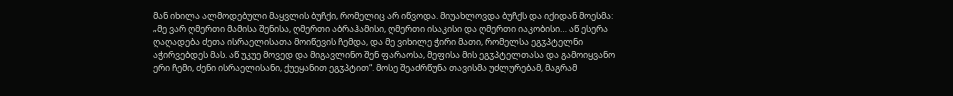მან იხილა ალმოდებული მაყვლის ბუჩქი, რომელიც არ იწვოდა. მიუახლოვდა ბუჩქს და იქიდან მოესმა: „მე ვარ ღმერთი მამისა შენისა, ღმერთი აბრაჰამისი, ღმერთი ისაკისი და ღმერთი იაკობისი… აწ ესერა ღაღადება ძეთა ისრაელისათა მოიწევის ჩემდა, და მე ვიხილე ჭირი მათი, რომელსა ეგჳპტელნი აჭირვებდეს მას. აწ უკუე მოვედ და მიგავლინო შენ ფარაოსა, მეფისა მის ეგჳპტელთასა და გამოიყვანო ერი ჩემი, ძენი ისრაელისანი, ქუეყანით ეგჳპტით“. მოსე შეაძრწუნა თავისმა უძლურებამ, მაგრამ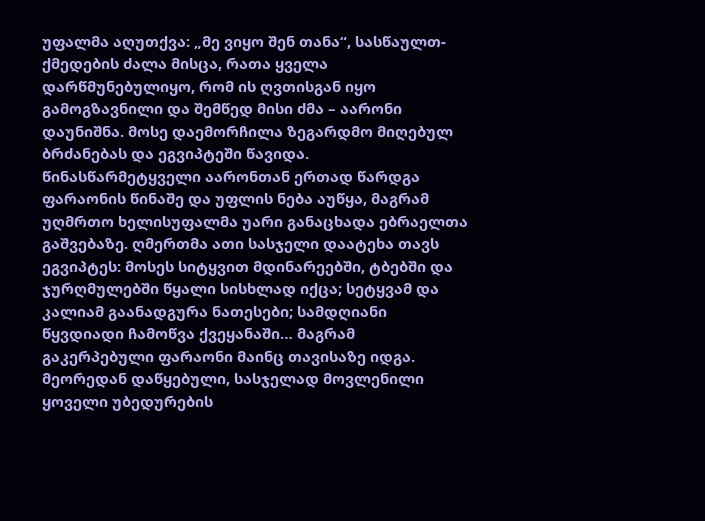უფალმა აღუთქვა: „მე ვიყო შენ თანა“, სასწაულთ-ქმედების ძალა მისცა, რათა ყველა დარწმუნებულიყო, რომ ის ღვთისგან იყო გამოგზავნილი და შემწედ მისი ძმა – აარონი დაუნიშნა. მოსე დაემორჩილა ზეგარდმო მიღებულ ბრძანებას და ეგვიპტეში წავიდა.
წინასწარმეტყველი აარონთან ერთად წარდგა ფარაონის წინაშე და უფლის ნება აუწყა, მაგრამ უღმრთო ხელისუფალმა უარი განაცხადა ებრაელთა გაშვებაზე. ღმერთმა ათი სასჯელი დაატეხა თავს ეგვიპტეს: მოსეს სიტყვით მდინარეებში, ტბებში და ჯურღმულებში წყალი სისხლად იქცა; სეტყვამ და კალიამ გაანადგურა ნათესები; სამდღიანი წყვდიადი ჩამოწვა ქვეყანაში… მაგრამ გაკერპებული ფარაონი მაინც თავისაზე იდგა. მეორედან დაწყებული, სასჯელად მოვლენილი ყოველი უბედურების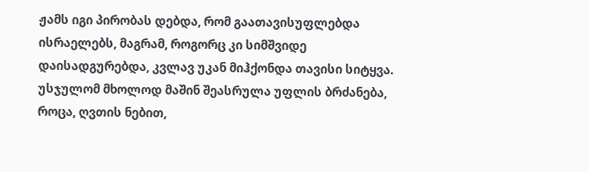ჟამს იგი პირობას დებდა, რომ გაათავისუფლებდა ისრაელებს, მაგრამ, როგორც კი სიმშვიდე დაისადგურებდა, კვლავ უკან მიჰქონდა თავისი სიტყვა. უსჯულომ მხოლოდ მაშინ შეასრულა უფლის ბრძანება, როცა, ღვთის ნებით,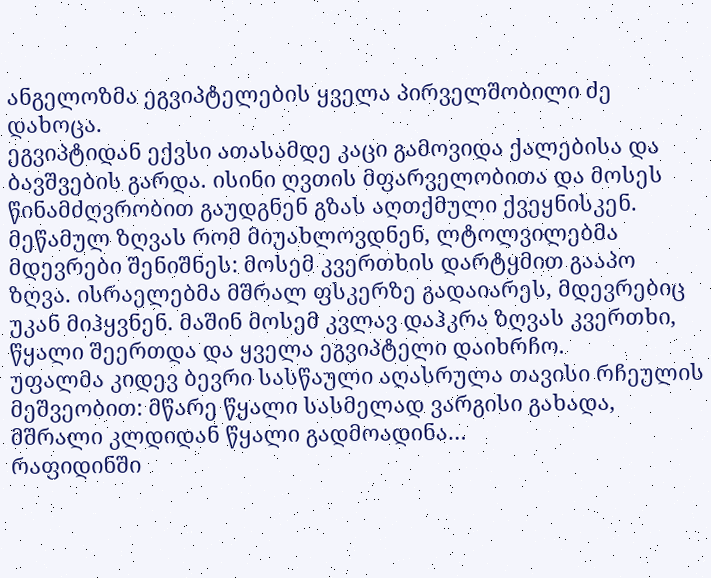ანგელოზმა ეგვიპტელების ყველა პირველშობილი ძე დახოცა.
ეგვიპტიდან ექვსი ათასამდე კაცი გამოვიდა ქალებისა და ბავშვების გარდა. ისინი ღვთის მფარველობითა და მოსეს წინამძღვრობით გაუდგნენ გზას აღთქმული ქვეყნისკენ. მეწამულ ზღვას რომ მიუახლოვდნენ, ლტოლვილებმა მდევრები შენიშნეს: მოსემ კვერთხის დარტყმით გააპო ზღვა. ისრაელებმა მშრალ ფსკერზე გადაიარეს, მდევრებიც უკან მიჰყვნენ. მაშინ მოსემ კვლავ დაჰკრა ზღვას კვერთხი, წყალი შეერთდა და ყველა ეგვიპტელი დაიხრჩო.
უფალმა კიდევ ბევრი სასწაული აღასრულა თავისი რჩეულის მეშვეობით: მწარე წყალი სასმელად ვარგისი გახადა, მშრალი კლდიდან წყალი გადმოადინა…
რაფიდინში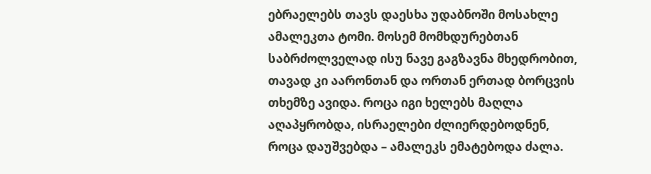ებრაელებს თავს დაესხა უდაბნოში მოსახლე ამალეკთა ტომი. მოსემ მომხდურებთან საბრძოლველად ისუ ნავე გაგზავნა მხედრობით, თავად კი აარონთან და ორთან ერთად ბორცვის თხემზე ავიდა. როცა იგი ხელებს მაღლა აღაპყრობდა, ისრაელები ძლიერდებოდნენ, როცა დაუშვებდა – ამალეკს ემატებოდა ძალა.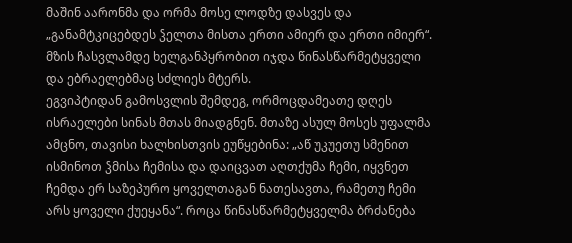მაშინ აარონმა და ორმა მოსე ლოდზე დასვეს და „განამტკიცებდეს ჴელთა მისთა ერთი ამიერ და ერთი იმიერ“. მზის ჩასვლამდე ხელგანპყრობით იჯდა წინასწარმეტყველი და ებრაელებმაც სძლიეს მტერს.
ეგვიპტიდან გამოსვლის შემდეგ, ორმოცდამეათე დღეს ისრაელები სინას მთას მიადგნენ. მთაზე ასულ მოსეს უფალმა ამცნო, თავისი ხალხისთვის ეუწყებინა: „აწ უკუეთუ სმენით ისმინოთ ჴმისა ჩემისა და დაიცვათ აღთქუმა ჩემი, იყვნეთ ჩემდა ერ საზეპურო ყოველთაგან ნათესავთა, რამეთუ ჩემი არს ყოველი ქუეყანა“. როცა წინასწარმეტყველმა ბრძანება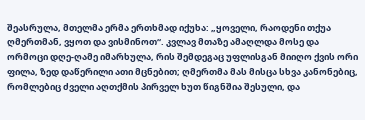შეასრულა, მთელმა ერმა ერთხმად იქუხა: „ყოველი, რაოდენი თქუა ღმერთმან, ვყოთ და ვისმინოთ“. კვლავ მთაზე ამაღლდა მოსე და ორმოცი დღე-ღამე იმარხულა, რის შემდეგაც უფლისგან მიიღო ქვის ორი ფილა, ზედ დაწერილი ათი მცნებით; ღმერთმა მას მისცა სხვა კანონებიც, რომლებიც ძველი აღთქმის პირველ ხუთ წიგნშია შესული, და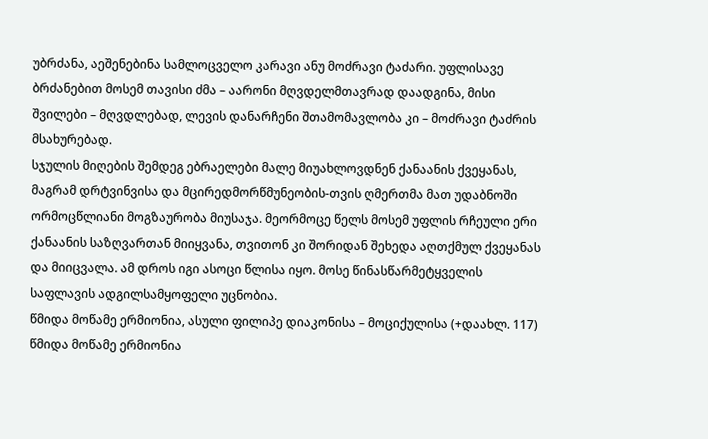უბრძანა, აეშენებინა სამლოცველო კარავი ანუ მოძრავი ტაძარი. უფლისავე ბრძანებით მოსემ თავისი ძმა – აარონი მღვდელმთავრად დაადგინა, მისი შვილები – მღვდლებად, ლევის დანარჩენი შთამომავლობა კი – მოძრავი ტაძრის მსახურებად.
სჯულის მიღების შემდეგ ებრაელები მალე მიუახლოვდნენ ქანაანის ქვეყანას, მაგრამ დრტვინვისა და მცირედმორწმუნეობის-თვის ღმერთმა მათ უდაბნოში ორმოცწლიანი მოგზაურობა მიუსაჯა. მეორმოცე წელს მოსემ უფლის რჩეული ერი ქანაანის საზღვართან მიიყვანა, თვითონ კი შორიდან შეხედა აღთქმულ ქვეყანას და მიიცვალა. ამ დროს იგი ასოცი წლისა იყო. მოსე წინასწარმეტყველის საფლავის ადგილსამყოფელი უცნობია.
წმიდა მოწამე ერმიონია, ასული ფილიპე დიაკონისა – მოციქულისა (+დაახლ. 117)
წმიდა მოწამე ერმიონია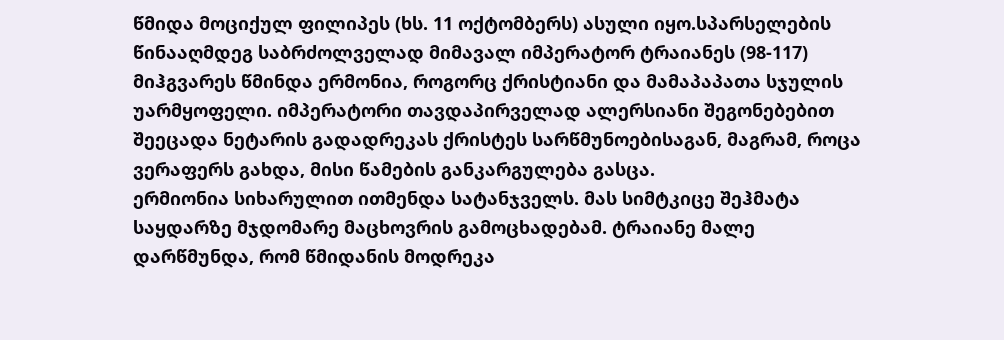წმიდა მოციქულ ფილიპეს (ხს. 11 ოქტომბერს) ასული იყო.სპარსელების წინააღმდეგ საბრძოლველად მიმავალ იმპერატორ ტრაიანეს (98-117) მიჰგვარეს წმინდა ერმონია, როგორც ქრისტიანი და მამაპაპათა სჯულის უარმყოფელი. იმპერატორი თავდაპირველად ალერსიანი შეგონებებით შეეცადა ნეტარის გადადრეკას ქრისტეს სარწმუნოებისაგან, მაგრამ, როცა ვერაფერს გახდა, მისი წამების განკარგულება გასცა.
ერმიონია სიხარულით ითმენდა სატანჯველს. მას სიმტკიცე შეჰმატა საყდარზე მჯდომარე მაცხოვრის გამოცხადებამ. ტრაიანე მალე დარწმუნდა, რომ წმიდანის მოდრეკა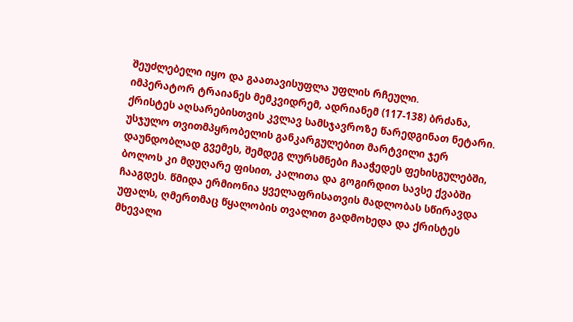შეუძლებელი იყო და გაათავისუფლა უფლის რჩეული.
იმპერატორ ტრაიანეს მემკვიდრემ, ადრიანემ (117-138) ბრძანა, ქრისტეს აღსარებისთვის კვლავ სამსჯავროზე წარედგინათ ნეტარი. უსჯულო თვითმპყრობელის განკარგულებით მარტვილი ჯერ დაუნდობლად გვემეს, შემდეგ ლურსმნები ჩააჭედეს ფეხისგულებში, ბოლოს კი მდუღარე ფისით, კალითა და გოგირდით სავსე ქვაბში ჩააგდეს. წმიდა ერმიონია ყველაფრისათვის მადლობას სწირავდა უფალს, ღმერთმაც წყალობის თვალით გადმოხედა და ქრისტეს მხევალი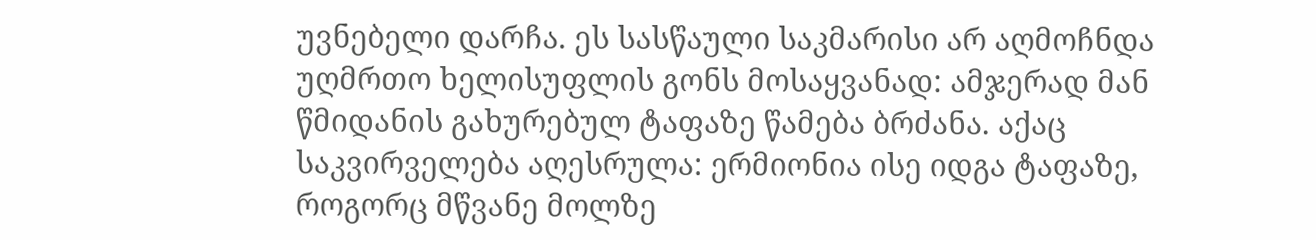უვნებელი დარჩა. ეს სასწაული საკმარისი არ აღმოჩნდა უღმრთო ხელისუფლის გონს მოსაყვანად: ამჯერად მან წმიდანის გახურებულ ტაფაზე წამება ბრძანა. აქაც საკვირველება აღესრულა: ერმიონია ისე იდგა ტაფაზე, როგორც მწვანე მოლზე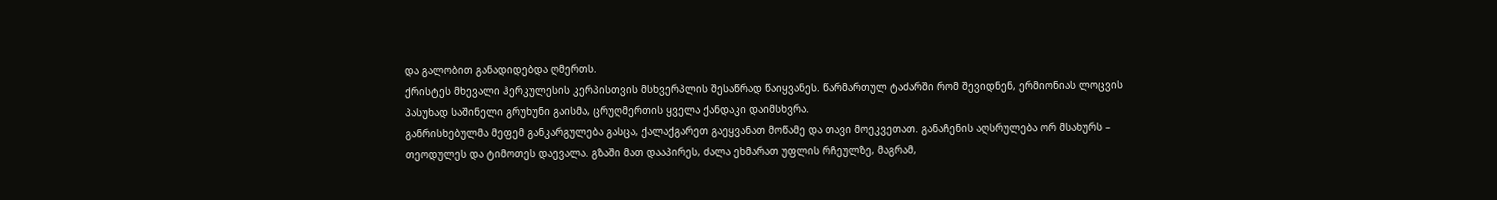და გალობით განადიდებდა ღმერთს.
ქრისტეს მხევალი ჰერკულესის კერპისთვის მსხვერპლის შესაწრად წაიყვანეს. წარმართულ ტაძარში რომ შევიდნენ, ერმიონიას ლოცვის პასუხად საშინელი გრუხუნი გაისმა, ცრუღმერთის ყველა ქანდაკი დაიმსხვრა.
განრისხებულმა მეფემ განკარგულება გასცა, ქალაქგარეთ გაეყვანათ მოწამე და თავი მოეკვეთათ. განაჩენის აღსრულება ორ მსახურს – თეოდულეს და ტიმოთეს დაევალა. გზაში მათ დააპირეს, ძალა ეხმარათ უფლის რჩეულზე, მაგრამ,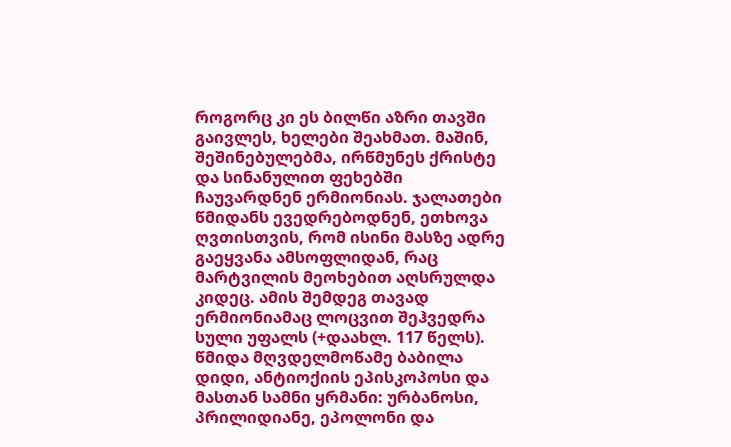როგორც კი ეს ბილწი აზრი თავში გაივლეს, ხელები შეახმათ. მაშინ, შეშინებულებმა, ირწმუნეს ქრისტე და სინანულით ფეხებში ჩაუვარდნენ ერმიონიას. ჯალათები წმიდანს ევედრებოდნენ, ეთხოვა ღვთისთვის, რომ ისინი მასზე ადრე გაეყვანა ამსოფლიდან, რაც მარტვილის მეოხებით აღსრულდა კიდეც. ამის შემდეგ თავად ერმიონიამაც ლოცვით შეჰვედრა სული უფალს (+დაახლ. 117 წელს).
წმიდა მღვდელმოწამე ბაბილა დიდი, ანტიოქიის ეპისკოპოსი და მასთან სამნი ყრმანი: ურბანოსი, პრილიდიანე, ეპოლონი და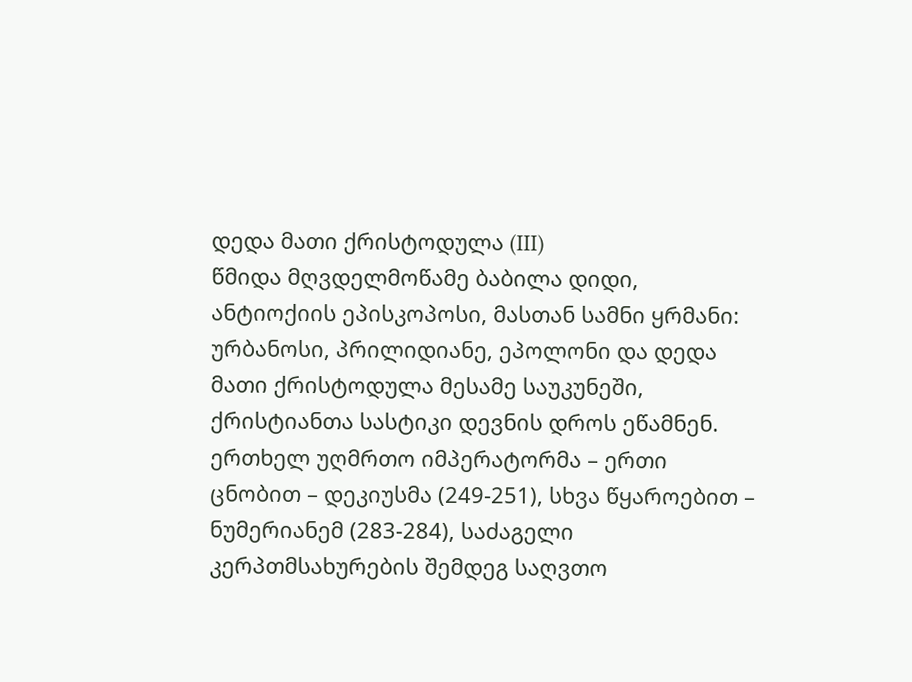დედა მათი ქრისტოდულა (III)
წმიდა მღვდელმოწამე ბაბილა დიდი, ანტიოქიის ეპისკოპოსი, მასთან სამნი ყრმანი: ურბანოსი, პრილიდიანე, ეპოლონი და დედა მათი ქრისტოდულა მესამე საუკუნეში, ქრისტიანთა სასტიკი დევნის დროს ეწამნენ. ერთხელ უღმრთო იმპერატორმა – ერთი ცნობით – დეკიუსმა (249-251), სხვა წყაროებით – ნუმერიანემ (283-284), საძაგელი კერპთმსახურების შემდეგ საღვთო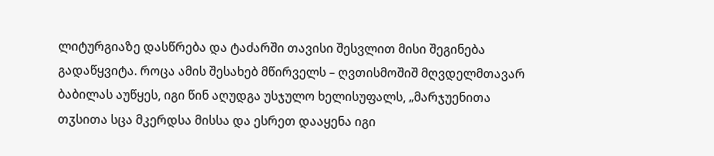ლიტურგიაზე დასწრება და ტაძარში თავისი შესვლით მისი შეგინება გადაწყვიტა. როცა ამის შესახებ მწირველს – ღვთისმოშიშ მღვდელმთავარ ბაბილას აუწყეს, იგი წინ აღუდგა უსჯულო ხელისუფალს, „მარჯუენითა თჳსითა სცა მკერდსა მისსა და ესრეთ დააყენა იგი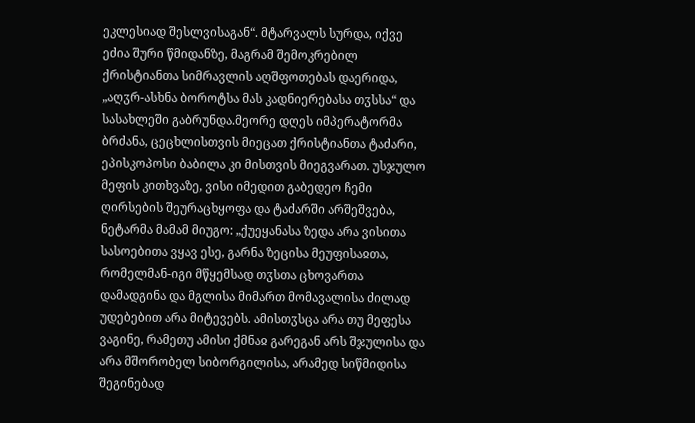ეკლესიად შესლვისაგან“. მტარვალს სურდა, იქვე ეძია შური წმიდანზე, მაგრამ შემოკრებილ ქრისტიანთა სიმრავლის აღშფოთებას დაერიდა, „აღჳრ-ასხნა ბოროტსა მას კადნიერებასა თჳსსა“ და სასახლეში გაბრუნდა.მეორე დღეს იმპერატორმა ბრძანა, ცეცხლისთვის მიეცათ ქრისტიანთა ტაძარი, ეპისკოპოსი ბაბილა კი მისთვის მიეგვარათ. უსჯულო მეფის კითხვაზე, ვისი იმედით გაბედეო ჩემი ღირსების შეურაცხყოფა და ტაძარში არშეშვება, ნეტარმა მამამ მიუგო: „ქუეყანასა ზედა არა ვისითა სასოებითა ვყავ ესე, გარნა ზეცისა მეუფისაჲთა, რომელმან-იგი მწყემსად თჳსთა ცხოვართა დამადგინა და მგლისა მიმართ მომავალისა ძილად უდებებით არა მიტევებს. ამისთჳსცა არა თუ მეფესა ვაგინე, რამეთუ ამისი ქმნაჲ გარეგან არს შჯულისა და არა მშორობელ სიბორგილისა, არამედ სიწმიდისა შეგინებად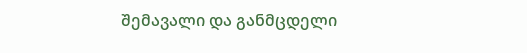შემავალი და განმცდელი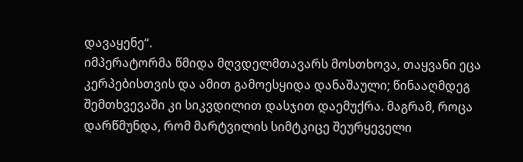დავაყენე“.
იმპერატორმა წმიდა მღვდელმთავარს მოსთხოვა, თაყვანი ეცა კერპებისთვის და ამით გამოესყიდა დანაშაული; წინააღმდეგ შემთხვევაში კი სიკვდილით დასჯით დაემუქრა. მაგრამ, როცა დარწმუნდა, რომ მარტვილის სიმტკიცე შეურყეველი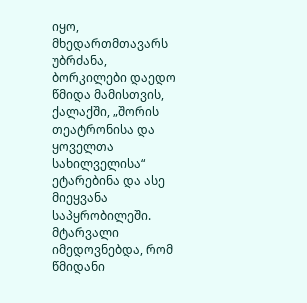იყო, მხედართმთავარს უბრძანა, ბორკილები დაედო წმიდა მამისთვის, ქალაქში, „შორის თეატრონისა და ყოველთა სახილველისა“ ეტარებინა და ასე მიეყვანა საპყრობილეში. მტარვალი იმედოვნებდა, რომ წმიდანი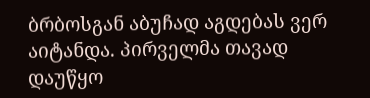ბრბოსგან აბუჩად აგდებას ვერ აიტანდა. პირველმა თავად დაუწყო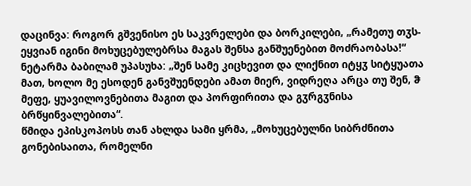დაცინვა: როგორ გშვენისო ეს საკვრელები და ბორკილები, „რამეთუ თჳს-ეყვიან იგინი მოხუცებულებრსა მაგას შენსა განშუენებით მოძრაობასა!“ ნეტარმა ბაბილამ უპასუხა: „შენ სამე კიცხევით და ლიქნით იტყჳ სიტყუათა მათ, ხოლო მე ესოდენ განვშუენდები ამათ მიერ, ვიდრეღა არცა თუ შენ, ჵ მეფე, ყუავილოვნებითა მაგით და პორფირითა და გჳრგჳნისა ბრწყინვალებითა“.
წმიდა ეპისკოპოსს თან ახლდა სამი ყრმა, „მოხუცებულნი სიბრძნითა გონებისაითა, რომელნი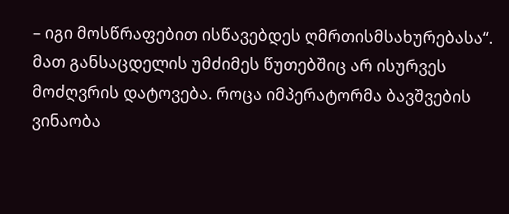– იგი მოსწრაფებით ისწავებდეს ღმრთისმსახურებასა“. მათ განსაცდელის უმძიმეს წუთებშიც არ ისურვეს მოძღვრის დატოვება. როცა იმპერატორმა ბავშვების ვინაობა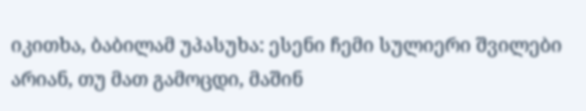იკითხა, ბაბილამ უპასუხა: ესენი ჩემი სულიერი შვილები არიან, თუ მათ გამოცდი, მაშინ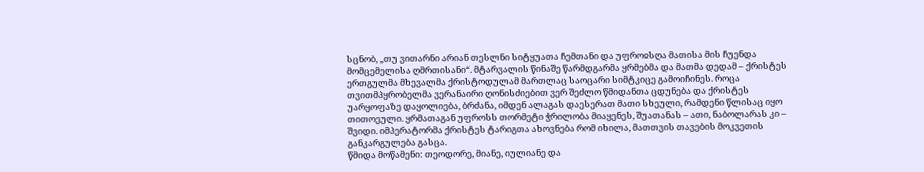სცნობ, „თუ ვითარნი არიან თესლნი სიტყუათა ჩემთანი და უფროჲსღა მათისა მის ჩუენდა მომცემელისა ღმრთისანი“. მტარვალის წინაშე წარმდგარმა ყრმებმა და მათმა დედამ – ქრისტეს ერთგულმა მხევალმა ქრისტოდულამ მართლაც საოცარი სიმტკიცე გამოიჩინეს. როცა თვითმპყრობელმა ვერანაირი ღონისძიებით ვერ შეძლო წმიდანთა ცდუნება და ქრისტეს უარყოფაზე დაყოლიება, ბრძანა, იმდენ ალაგას დაესერათ მათი სხეული, რამდენი წლისაც იყო თითოეული. ყრმათაგან უფროსს თორმეტი ჭრილობა მიაყენეს, შუათანას – ათი, ნაბოლარას კი – შვიდი. იმპერატორმა ქრისტეს ტარიგთა ახოვნება რომ იხილა, მათთვის თავების მოკვეთის განკარგულება გასცა.
წმიდა მოწამენი: თეოდორე, მიანე, იულიანე და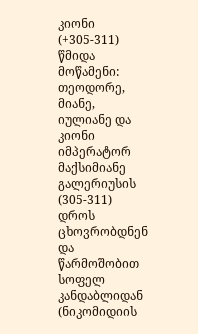კიონი (+305-311)
წმიდა მოწამენი: თეოდორე, მიანე, იულიანე და კიონი იმპერატორ მაქსიმიანე გალერიუსის (305-311) დროს ცხოვრობდნენ და წარმოშობით სოფელ კანდაბლიდან (ნიკომიდიის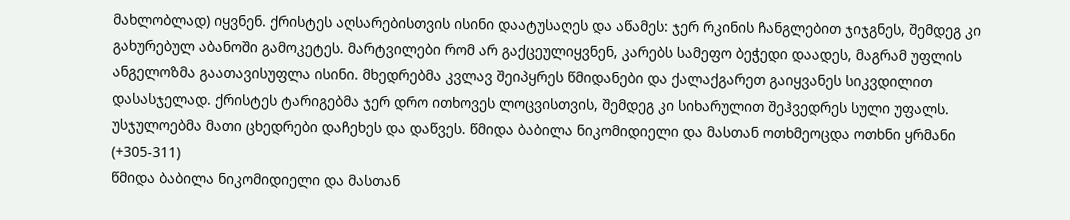მახლობლად) იყვნენ. ქრისტეს აღსარებისთვის ისინი დაატუსაღეს და აწამეს: ჯერ რკინის ჩანგლებით ჯიჯგნეს, შემდეგ კი გახურებულ აბანოში გამოკეტეს. მარტვილები რომ არ გაქცეულიყვნენ, კარებს სამეფო ბეჭედი დაადეს, მაგრამ უფლის ანგელოზმა გაათავისუფლა ისინი. მხედრებმა კვლავ შეიპყრეს წმიდანები და ქალაქგარეთ გაიყვანეს სიკვდილით დასასჯელად. ქრისტეს ტარიგებმა ჯერ დრო ითხოვეს ლოცვისთვის, შემდეგ კი სიხარულით შეჰვედრეს სული უფალს. უსჯულოებმა მათი ცხედრები დაჩეხეს და დაწვეს. წმიდა ბაბილა ნიკომიდიელი და მასთან ოთხმეოცდა ოთხნი ყრმანი (+305-311)
წმიდა ბაბილა ნიკომიდიელი და მასთან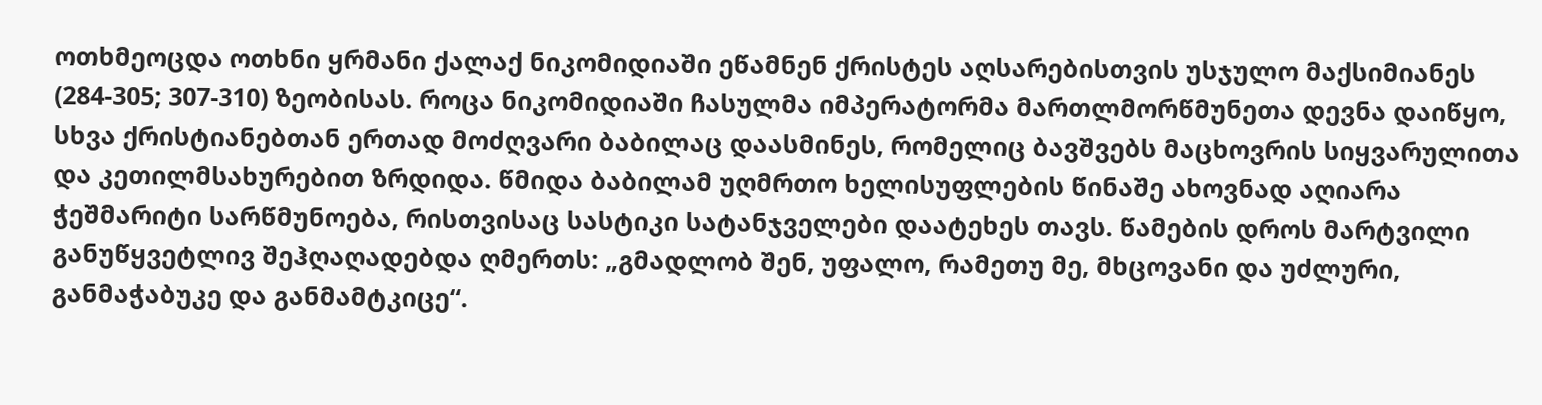ოთხმეოცდა ოთხნი ყრმანი ქალაქ ნიკომიდიაში ეწამნენ ქრისტეს აღსარებისთვის უსჯულო მაქსიმიანეს (284-305; 307-310) ზეობისას. როცა ნიკომიდიაში ჩასულმა იმპერატორმა მართლმორწმუნეთა დევნა დაიწყო, სხვა ქრისტიანებთან ერთად მოძღვარი ბაბილაც დაასმინეს, რომელიც ბავშვებს მაცხოვრის სიყვარულითა და კეთილმსახურებით ზრდიდა. წმიდა ბაბილამ უღმრთო ხელისუფლების წინაშე ახოვნად აღიარა ჭეშმარიტი სარწმუნოება, რისთვისაც სასტიკი სატანჯველები დაატეხეს თავს. წამების დროს მარტვილი განუწყვეტლივ შეჰღაღადებდა ღმერთს: „გმადლობ შენ, უფალო, რამეთუ მე, მხცოვანი და უძლური, განმაჭაბუკე და განმამტკიცე“.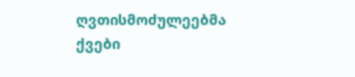ღვთისმოძულეებმა ქვები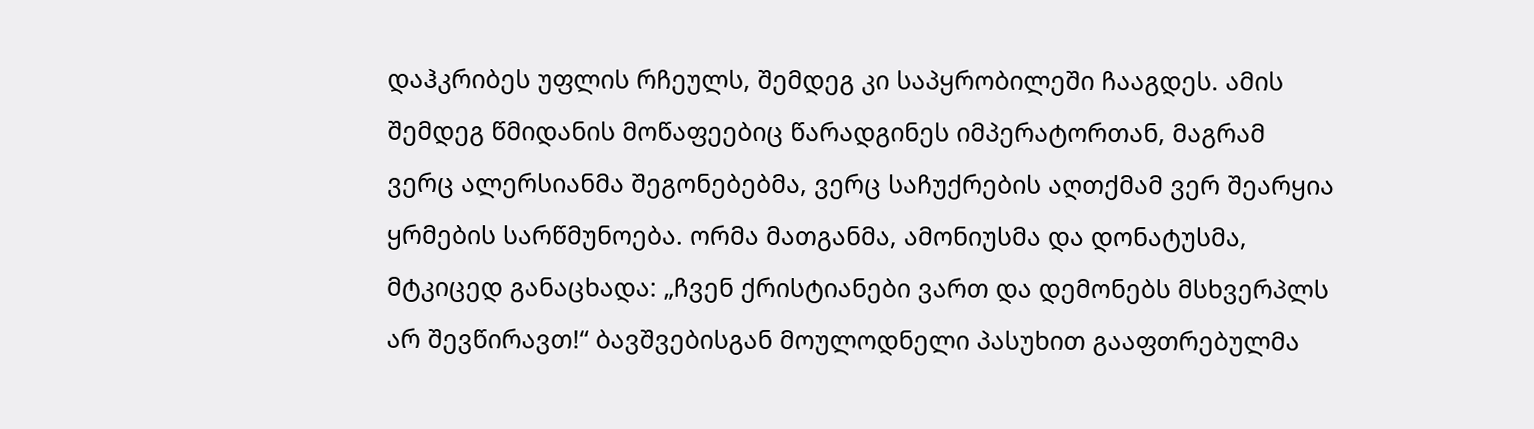დაჰკრიბეს უფლის რჩეულს, შემდეგ კი საპყრობილეში ჩააგდეს. ამის შემდეგ წმიდანის მოწაფეებიც წარადგინეს იმპერატორთან, მაგრამ ვერც ალერსიანმა შეგონებებმა, ვერც საჩუქრების აღთქმამ ვერ შეარყია ყრმების სარწმუნოება. ორმა მათგანმა, ამონიუსმა და დონატუსმა, მტკიცედ განაცხადა: „ჩვენ ქრისტიანები ვართ და დემონებს მსხვერპლს არ შევწირავთ!“ ბავშვებისგან მოულოდნელი პასუხით გააფთრებულმა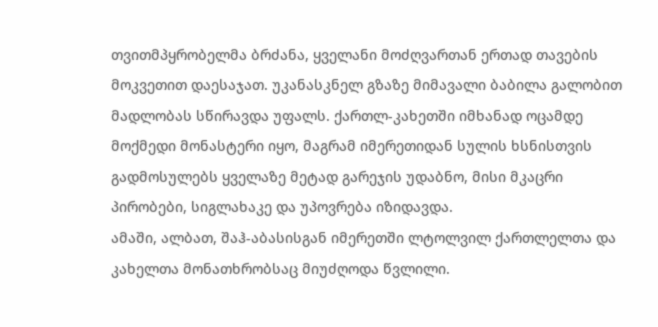თვითმპყრობელმა ბრძანა, ყველანი მოძღვართან ერთად თავების მოკვეთით დაესაჯათ. უკანასკნელ გზაზე მიმავალი ბაბილა გალობით მადლობას სწირავდა უფალს. ქართლ-კახეთში იმხანად ოცამდე მოქმედი მონასტერი იყო, მაგრამ იმერეთიდან სულის ხსნისთვის გადმოსულებს ყველაზე მეტად გარეჯის უდაბნო, მისი მკაცრი პირობები, სიგლახაკე და უპოვრება იზიდავდა.
ამაში, ალბათ, შაჰ-აბასისგან იმერეთში ლტოლვილ ქართლელთა და კახელთა მონათხრობსაც მიუძღოდა წვლილი.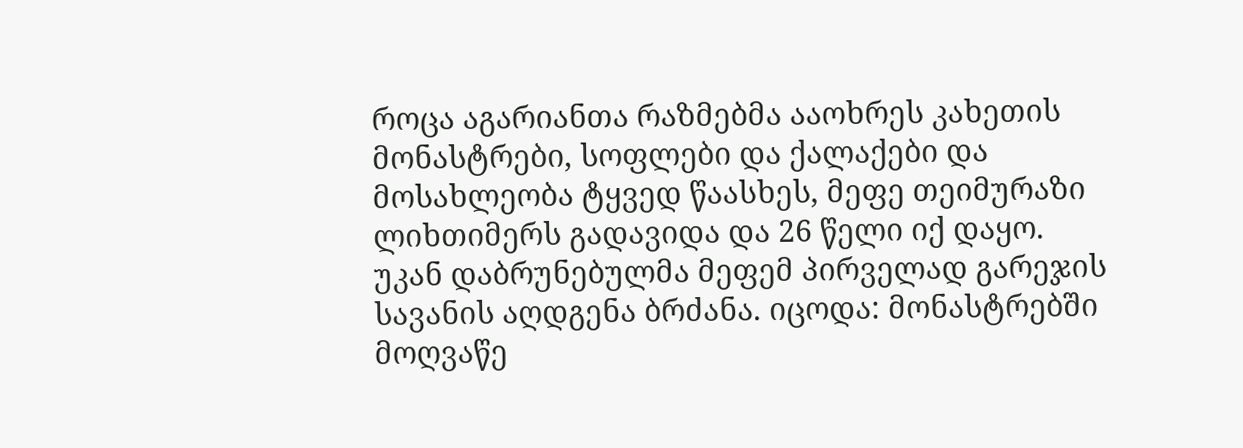როცა აგარიანთა რაზმებმა ააოხრეს კახეთის მონასტრები, სოფლები და ქალაქები და მოსახლეობა ტყვედ წაასხეს, მეფე თეიმურაზი ლიხთიმერს გადავიდა და 26 წელი იქ დაყო.
უკან დაბრუნებულმა მეფემ პირველად გარეჯის სავანის აღდგენა ბრძანა. იცოდა: მონასტრებში მოღვაწე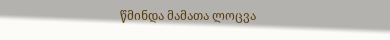წმინდა მამათა ლოცვა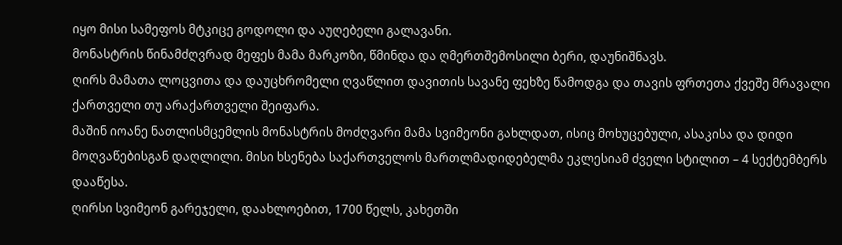იყო მისი სამეფოს მტკიცე გოდოლი და აუღებელი გალავანი.
მონასტრის წინამძღვრად მეფეს მამა მარკოზი, წმინდა და ღმერთშემოსილი ბერი, დაუნიშნავს.
ღირს მამათა ლოცვითა და დაუცხრომელი ღვაწლით დავითის სავანე ფეხზე წამოდგა და თავის ფრთეთა ქვეშე მრავალი ქართველი თუ არაქართველი შეიფარა.
მაშინ იოანე ნათლისმცემლის მონასტრის მოძღვარი მამა სვიმეონი გახლდათ, ისიც მოხუცებული, ასაკისა და დიდი მოღვაწებისგან დაღლილი. მისი ხსენება საქართველოს მართლმადიდებელმა ეკლესიამ ძველი სტილით – 4 სექტემბერს დააწესა.
ღირსი სვიმეონ გარეჯელი, დაახლოებით, 1700 წელს, კახეთში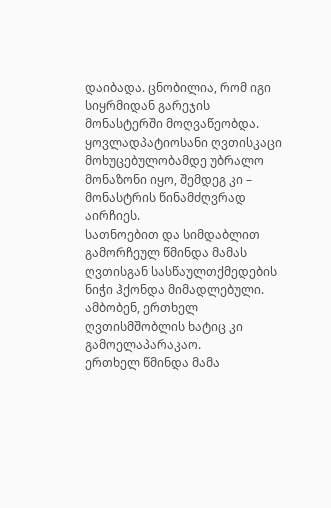დაიბადა. ცნობილია, რომ იგი სიყრმიდან გარეჯის მონასტერში მოღვაწეობდა. ყოვლადპატიოსანი ღვთისკაცი მოხუცებულობამდე უბრალო მონაზონი იყო, შემდეგ კი – მონასტრის წინამძღვრად აირჩიეს.
სათნოებით და სიმდაბლით გამორჩეულ წმინდა მამას ღვთისგან სასწაულთქმედების ნიჭი ჰქონდა მიმადლებული. ამბობენ, ერთხელ ღვთისმშობლის ხატიც კი გამოელაპარაკაო.
ერთხელ წმინდა მამა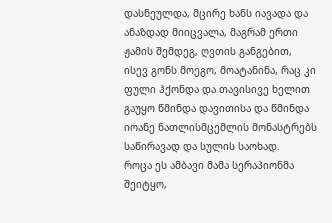დასნეულდა, მცირე ხანს იავადა და ანაზდად მიიცვალა, მაგრამ ერთი ჟამის შემდეგ, ღვთის განგებით, ისევ გონს მოეგო, მოატანინა, რაც კი ფული ჰქონდა და თავისივე ხელით გაუყო წმინდა დავითისა და წმინდა იოანე ნათლისმცემლის მონასტრებს საწირავად და სულის საოხად.
როცა ეს ამბავი მამა სერაპიონმა შეიტყო,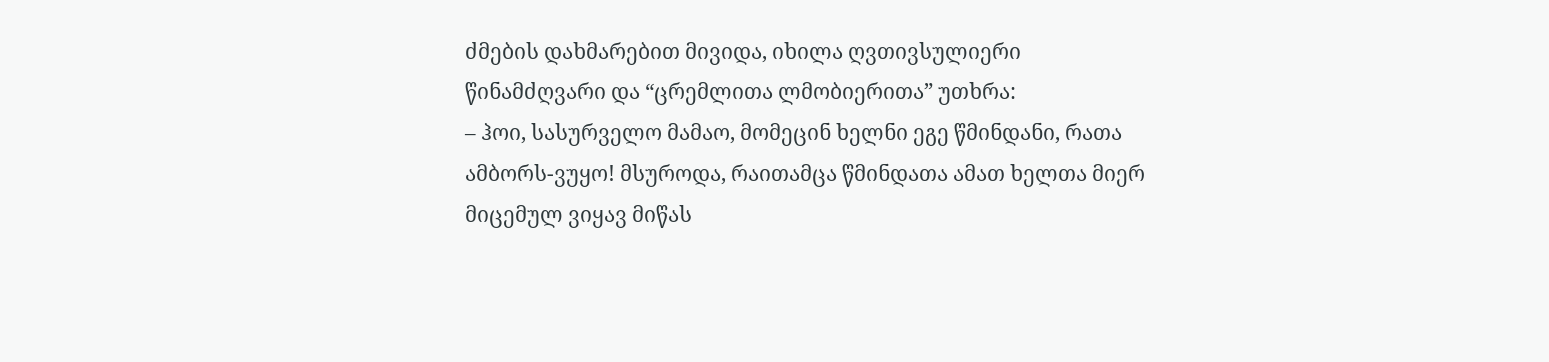ძმების დახმარებით მივიდა, იხილა ღვთივსულიერი წინამძღვარი და “ცრემლითა ლმობიერითა” უთხრა:
– ჰოი, სასურველო მამაო, მომეცინ ხელნი ეგე წმინდანი, რათა ამბორს-ვუყო! მსუროდა, რაითამცა წმინდათა ამათ ხელთა მიერ მიცემულ ვიყავ მიწას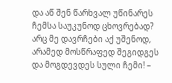და აწ შენ წარხვალ უწინარეს ჩემსა საუკუნოდ ცხოვრებად? არც მე დავრჩები აქ უშენოდ, არამედ მოსწრაფედ შეგიდგეს და მოგდევდეს სული ჩემი! –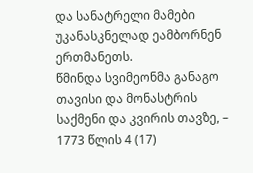და სანატრელი მამები უკანასკნელად ეამბორნენ ერთმანეთს.
წმინდა სვიმეონმა განაგო თავისი და მონასტრის საქმენი და კვირის თავზე, – 1773 წლის 4 (17)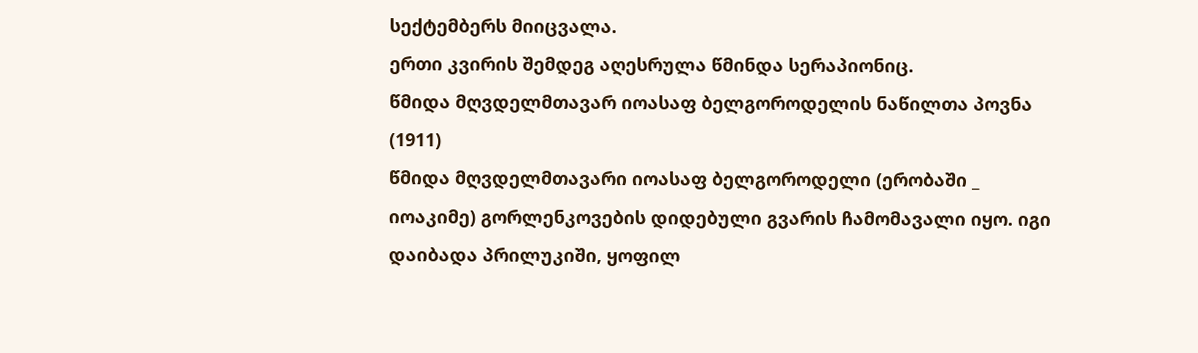სექტემბერს მიიცვალა.
ერთი კვირის შემდეგ აღესრულა წმინდა სერაპიონიც.
წმიდა მღვდელმთავარ იოასაფ ბელგოროდელის ნაწილთა პოვნა (1911)
წმიდა მღვდელმთავარი იოასაფ ბელგოროდელი (ერობაში _ იოაკიმე) გორლენკოვების დიდებული გვარის ჩამომავალი იყო. იგი დაიბადა პრილუკიში, ყოფილ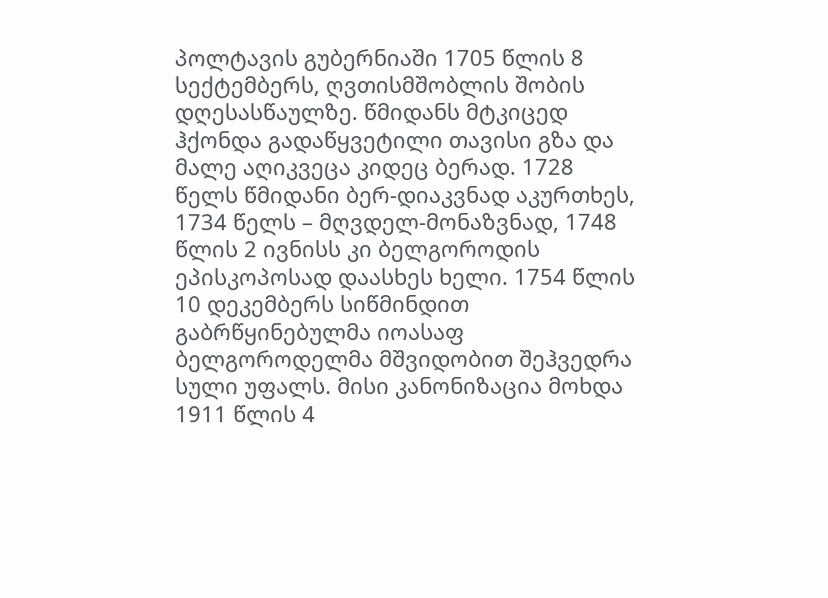პოლტავის გუბერნიაში 1705 წლის 8 სექტემბერს, ღვთისმშობლის შობის დღესასწაულზე. წმიდანს მტკიცედ ჰქონდა გადაწყვეტილი თავისი გზა და მალე აღიკვეცა კიდეც ბერად. 1728 წელს წმიდანი ბერ-დიაკვნად აკურთხეს, 1734 წელს – მღვდელ-მონაზვნად, 1748 წლის 2 ივნისს კი ბელგოროდის ეპისკოპოსად დაასხეს ხელი. 1754 წლის 10 დეკემბერს სიწმინდით გაბრწყინებულმა იოასაფ ბელგოროდელმა მშვიდობით შეჰვედრა სული უფალს. მისი კანონიზაცია მოხდა 1911 წლის 4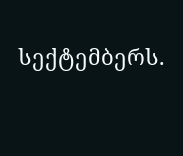სექტემბერს.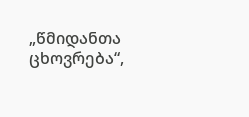„წმიდანთა ცხოვრება“,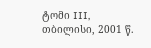ტომი III, თბილისი, 2001 წ.